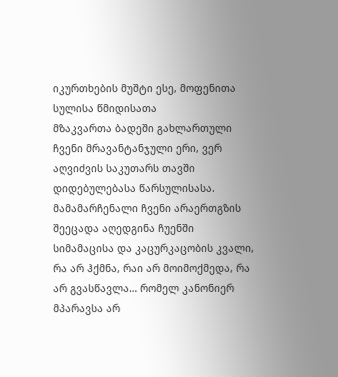იკურთხების მუშტი ესე, მოფენითა სულისა წმიდისათა
მზაკვართა ბადეში გახლართული ჩვენი მრავანტანჯული ერი, ვერ აღვიძვის საკუთარს თავში დიდებულებასა წარსულისასა.
მამამარჩენალი ჩვენი არაერთგზის შეეცადა აღედგინა ჩუენში სიმამაცისა და კაცურკაცობის კვალი, რა არ ჰქმნა, რაი არ მოიმოქმედა, რა არ გვასწავლა… რომელ კანონიერ მპარავსა არ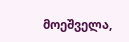მოეშველა,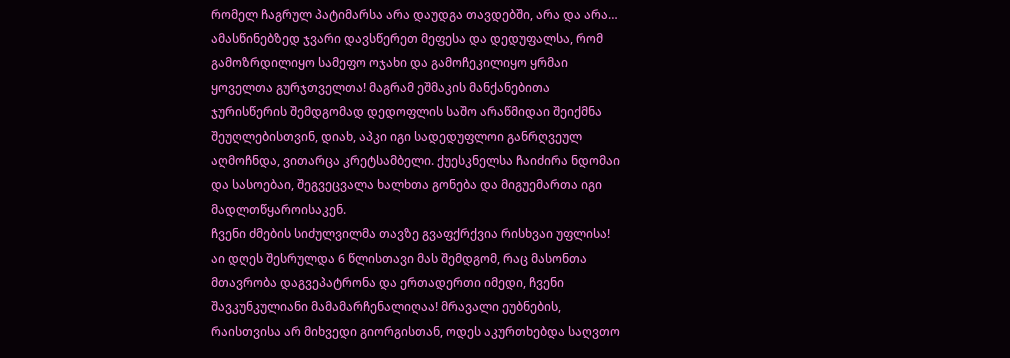რომელ ჩაგრულ პატიმარსა არა დაუდგა თავდებში, არა და არა…
ამასწინებზედ ჯვარი დავსწერეთ მეფესა და დედუფალსა, რომ გამოზრდილიყო სამეფო ოჯახი და გამოჩეკილიყო ყრმაი ყოველთა გურჯთველთა! მაგრამ ეშმაკის მანქანებითა ჯურისწერის შემდგომად დედოფლის საშო არაწმიდაი შეიქმნა შეუღლებისთვინ, დიახ, აპკი იგი სადედუფლოი განრღვეულ აღმოჩნდა, ვითარცა კრეტსამბელი. ქუესკნელსა ჩაიძირა ნდომაი და სასოებაი, შეგვეცვალა ხალხთა გონება და მიგუემართა იგი მადლთწყაროისაკენ.
ჩვენი ძმების სიძულვილმა თავზე გვაფქრქვია რისხვაი უფლისა! აი დღეს შესრულდა 6 წლისთავი მას შემდგომ, რაც მასონთა მთავრობა დაგვეპატრონა და ერთადერთი იმედი, ჩვენი შავკუნკულიანი მამამარჩენალიღაა! მრავალი ეუბნების, რაისთვისა არ მიხვედი გიორგისთან, ოდეს აკურთხებდა საღვთო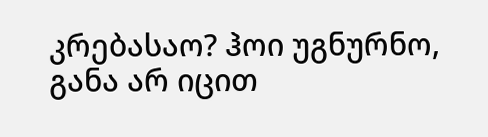კრებასაო? ჰოი უგნურნო, განა არ იცით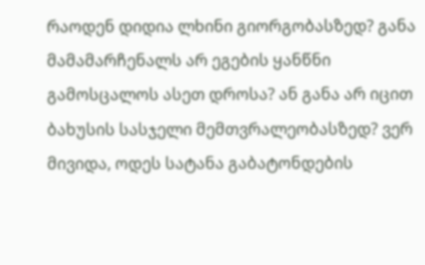რაოდენ დიდია ლხინი გიორგობასზედ? განა მამამარჩენალს არ ეგების ყანწნი გამოსცალოს ასეთ დროსა? ან განა არ იცით ბახუსის სასჯელი მემთვრალეობასზედ? ვერ მივიდა, ოდეს სატანა გაბატონდების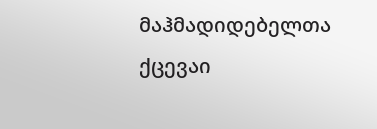მაჰმადიდებელთა ქცევაი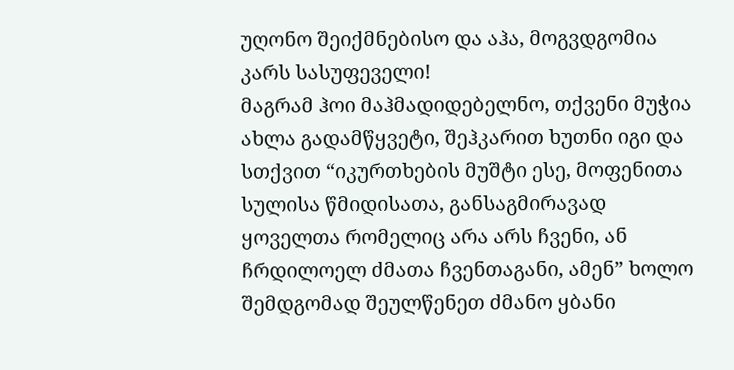უღონო შეიქმნებისო და აჰა, მოგვდგომია კარს სასუფეველი!
მაგრამ ჰოი მაჰმადიდებელნო, თქვენი მუჭია ახლა გადამწყვეტი, შეჰკარით ხუთნი იგი და სთქვით “იკურთხების მუშტი ესე, მოფენითა სულისა წმიდისათა, განსაგმირავად ყოველთა რომელიც არა არს ჩვენი, ან ჩრდილოელ ძმათა ჩვენთაგანი, ამენ” ხოლო შემდგომად შეულწენეთ ძმანო ყბანი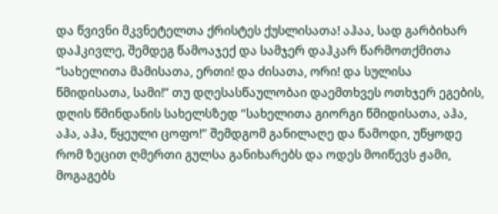და წვივნი მკვნეტელთა ქრისტეს ქუსლისათა! აჰაა, სად გარბიხარ დაჰკივლე, შემდეგ წამოაჯექ და სამჯერ დაჰკარ წარმოთქმითა “სახელითა მამისათა, ერთი! და ძისათა, ორი! და სულისა წმიდისათა, სამი!” თუ დღესასწაულობაი დაემთხვეს ოთხჯერ ეგების, დღის წმინდანის სახელსზედ “სახელითა გიორგი წმიდისათა, აჰა, აჰა, აჰა, წყეული ცოფო!” შემდგომ განილაღე და წამოდი, უწყოდე რომ ზეცით ღმერთი გულსა განიხარებს და ოდეს მოიწევს ჟამი, მოგაგებს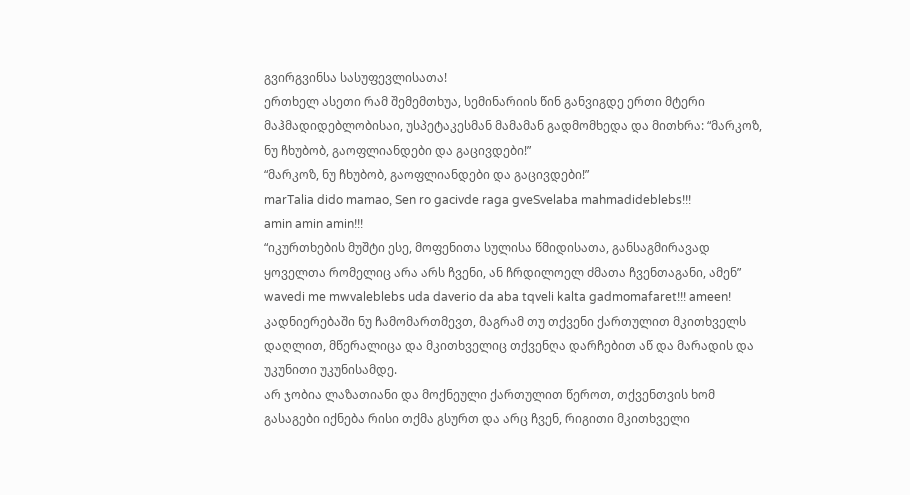გვირგვინსა სასუფევლისათა!
ერთხელ ასეთი რამ შემემთხუა, სემინარიის წინ განვიგდე ერთი მტერი მაჰმადიდებლობისაი, უსპეტაკესმან მამამან გადმომხედა და მითხრა: “მარკოზ, ნუ ჩხუბობ, გაოფლიანდები და გაცივდები!”
“მარკოზ, ნუ ჩხუბობ, გაოფლიანდები და გაცივდები!”
marTalia dido mamao, Sen ro gacivde raga gveSvelaba mahmadideblebs!!!
amin amin amin!!!
“იკურთხების მუშტი ესე, მოფენითა სულისა წმიდისათა, განსაგმირავად ყოველთა რომელიც არა არს ჩვენი, ან ჩრდილოელ ძმათა ჩვენთაგანი, ამენ”
wavedi me mwvaleblebs uda daverio da aba tqveli kalta gadmomafaret!!! ameen!
კადნიერებაში ნუ ჩამომართმევთ, მაგრამ თუ თქვენი ქართულით მკითხველს დაღლით, მწერალიცა და მკითხველიც თქვენღა დარჩებით აწ და მარადის და უკუნითი უკუნისამდე.
არ ჯობია ლაზათიანი და მოქნეული ქართულით წეროთ, თქვენთვის ხომ გასაგები იქნება რისი თქმა გსურთ და არც ჩვენ, რიგითი მკითხველი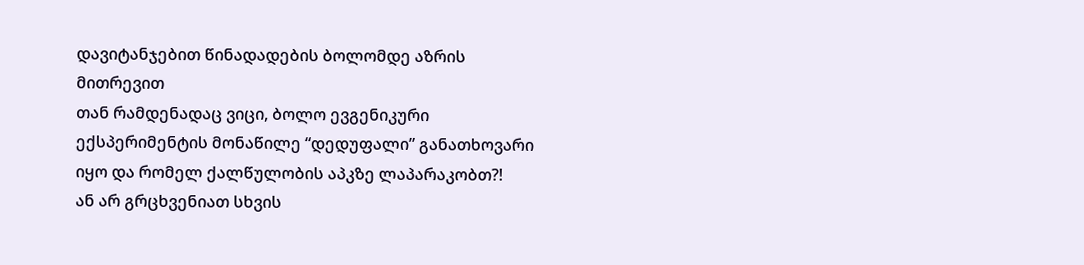დავიტანჯებით წინადადების ბოლომდე აზრის მითრევით
თან რამდენადაც ვიცი, ბოლო ევგენიკური ექსპერიმენტის მონაწილე “დედუფალი” განათხოვარი იყო და რომელ ქალწულობის აპკზე ლაპარაკობთ?!
ან არ გრცხვენიათ სხვის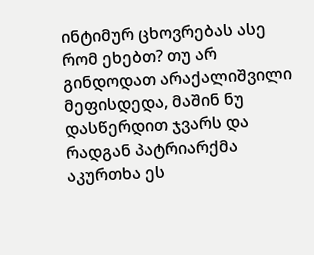ინტიმურ ცხოვრებას ასე რომ ეხებთ? თუ არ გინდოდათ არაქალიშვილი მეფისდედა, მაშინ ნუ დასწერდით ჯვარს და რადგან პატრიარქმა აკურთხა ეს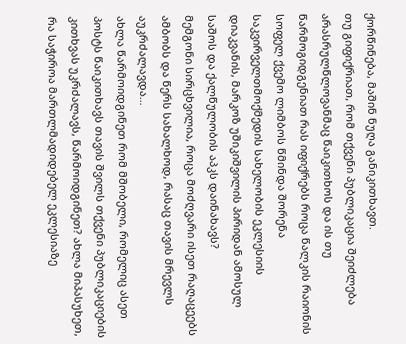ქორწინება, მაშინ ნუღა განიკითხავთ.
თუ გიფიქრიათ, რომ თქვენი პუბლიკაცია შეიძლება არასრულწლოვანმაც წაიკითხოს და ის თუ წარმოგიდგენიათ რას იფიქრებს როცა წალკის რაიონის სოფელ ქვემო ლიმბოს წმინდა შორენა საკვირველთმოქმედის სახელობის ეკლესიის დიაკვანის, მარკოზ უშიკიშვილის პირიდან ამოსულ საშოს და ქალწულობის აპკს დაინახავს?
მემგონი სირცხვილია, როცა მოძღვარი ისეთ რაღაცეებს ამბობს და წერს სახალხოდ, რასაც თავის მრევლს აუკრძალავდა…
ახლა წარმოიდგინეთ რომ მშობელი, რომელიც ასეთ პოსტს წაიკითხავს თავის შვილს თქვენი პუბლიკაციების კითხვას უკრძალავს, წარმოიდგინეთ? ახლა მიპასუხეთ, რა საჭიროა მართლმადიდებელ ეკლესიაზე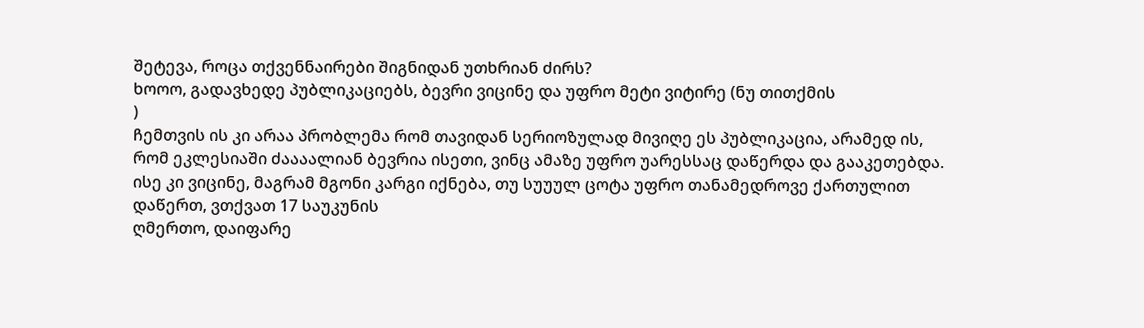შეტევა, როცა თქვენნაირები შიგნიდან უთხრიან ძირს?
ხოოო, გადავხედე პუბლიკაციებს, ბევრი ვიცინე და უფრო მეტი ვიტირე (ნუ თითქმის
)
ჩემთვის ის კი არაა პრობლემა რომ თავიდან სერიოზულად მივიღე ეს პუბლიკაცია, არამედ ის, რომ ეკლესიაში ძაააალიან ბევრია ისეთი, ვინც ამაზე უფრო უარესსაც დაწერდა და გააკეთებდა.
ისე კი ვიცინე, მაგრამ მგონი კარგი იქნება, თუ სუუულ ცოტა უფრო თანამედროვე ქართულით დაწერთ, ვთქვათ 17 საუკუნის
ღმერთო, დაიფარე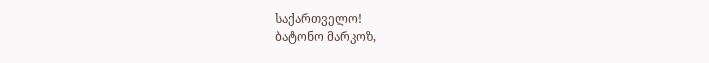საქართველო!
ბატონო მარკოზ,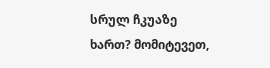სრულ ჩკუაზე ხართ? მომიტევეთ,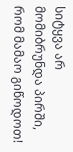სიტყვა არ მომიბრუნდა პირში, რომ მამაო გიწოდოთ!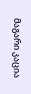მაგარი კაცია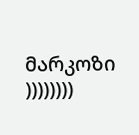მარკოზი
))))))))